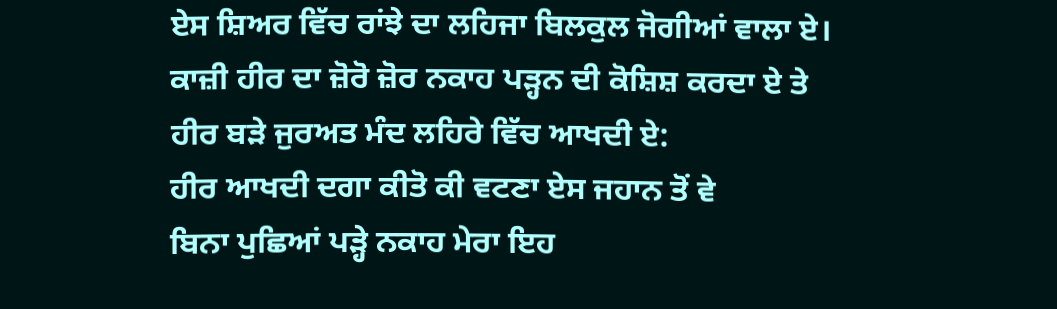ਏਸ ਸ਼ਿਅਰ ਵਿੱਚ ਰਾਂਝੇ ਦਾ ਲਹਿਜਾ ਬਿਲਕੁਲ ਜੋਗੀਆਂ ਵਾਲਾ ਏ। ਕਾਜ਼ੀ ਹੀਰ ਦਾ ਜ਼ੋਰੋ ਜ਼ੋਰ ਨਕਾਹ ਪੜ੍ਹਨ ਦੀ ਕੋਸ਼ਿਸ਼ ਕਰਦਾ ਏ ਤੇ ਹੀਰ ਬੜੇ ਜੁਰਅਤ ਮੰਦ ਲਹਿਰੇ ਵਿੱਚ ਆਖਦੀ ਏ:
ਹੀਰ ਆਖਦੀ ਦਗਾ ਕੀਤੋ ਕੀ ਵਟਣਾ ਏਸ ਜਹਾਨ ਤੋਂ ਵੇ
ਬਿਨਾ ਪੁਛਿਆਂ ਪੜ੍ਹੇ ਨਕਾਹ ਮੇਰਾ ਇਹ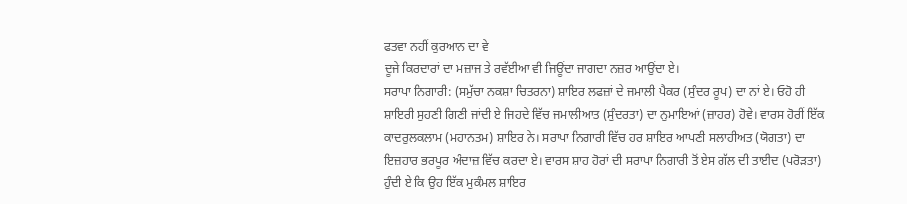ਫਤਵਾ ਨਹੀਂ ਕੁਰਆਨ ਦਾ ਵੇ
ਦੂਜੇ ਕਿਰਦਾਰਾਂ ਦਾ ਮਜ਼ਾਜ ਤੇ ਰਵੱਈਆ ਵੀ ਜਿਊਂਦਾ ਜਾਗਦਾ ਨਜ਼ਰ ਆਉਂਦਾ ਏ।
ਸਰਾਪਾ ਨਿਗਾਰੀ: (ਸਮੁੱਚਾ ਨਕਸ਼ਾ ਚਿਤਰਨਾ) ਸ਼ਾਇਰ ਲਫਜ਼ਾਂ ਦੇ ਜਮਾਲੀ ਪੈਕਰ (ਸੁੰਦਰ ਰੂਪ) ਦਾ ਨਾਂ ਏ। ਓਹੋ ਹੀ ਸ਼ਾਇਰੀ ਸੁਹਣੀ ਗਿਣੀ ਜਾਂਦੀ ਏ ਜਿਹਦੇ ਵਿੱਚ ਜਮਾਲੀਆਤ (ਸੁੰਦਰਤਾ) ਦਾ ਨੁਮਾਇਆਂ (ਜ਼ਾਹਰ) ਹੋਵੇ। ਵਾਰਸ ਹੋਰੀਂ ਇੱਕ ਕਾਦਰੁਲਕਲਾਮ (ਮਹਾਨਤਮ) ਸ਼ਾਇਰ ਨੇ। ਸਰਾਪਾ ਨਿਗਾਰੀ ਵਿੱਚ ਹਰ ਸ਼ਾਇਰ ਆਪਣੀ ਸਲਾਹੀਅਤ (ਯੋਗਤਾ) ਦਾ ਇਜ਼ਹਾਰ ਭਰਪੂਰ ਅੰਦਾਜ਼ ਵਿੱਚ ਕਰਦਾ ਏ। ਵਾਰਸ ਸ਼ਾਹ ਹੋਰਾਂ ਦੀ ਸਰਾਪਾ ਨਿਗਾਰੀ ਤੋਂ ਏਸ ਗੱਲ ਦੀ ਤਾਈਦ (ਪਰੋੜਤਾ) ਹੁੰਦੀ ਏ ਕਿ ਉਹ ਇੱਕ ਮੁਕੰਮਲ ਸ਼ਾਇਰ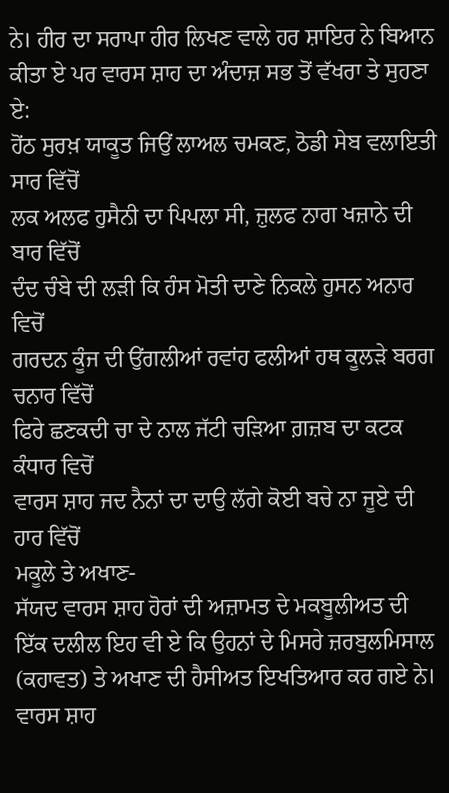ਨੇ। ਹੀਰ ਦਾ ਸਰਾਪਾ ਹੀਰ ਲਿਖਣ ਵਾਲੇ ਹਰ ਸ਼ਾਇਰ ਨੇ ਬਿਆਨ ਕੀਤਾ ਏ ਪਰ ਵਾਰਸ ਸ਼ਾਹ ਦਾ ਅੰਦਾਜ਼ ਸਭ ਤੋਂ ਵੱਖਰਾ ਤੇ ਸੁਹਣਾ ਏ:
ਹੋਂਠ ਸੁਰਖ਼ ਯਾਕੂਤ ਜਿਉਂ ਲਾਅਲ ਚਮਕਣ, ਠੋਡੀ ਸੇਬ ਵਲਾਇਤੀ ਸਾਰ ਵਿੱਚੋਂ
ਲਕ ਅਲਫ ਹੁਸੈਨੀ ਦਾ ਪਿਪਲਾ ਸੀ, ਜ਼ੁਲਫ ਨਾਗ ਖਜ਼ਾਨੇ ਦੀ ਬਾਰ ਵਿੱਚੋਂ
ਦੰਦ ਚੰਬੇ ਦੀ ਲੜੀ ਕਿ ਹੰਸ ਮੋਤੀ ਦਾਣੇ ਨਿਕਲੇ ਹੁਸਨ ਅਨਾਰ ਵਿਚੋਂ
ਗਰਦਨ ਕੂੰਜ ਦੀ ਉਂਗਲੀਆਂ ਰਵਾਂਹ ਫਲੀਆਂ ਹਥ ਕੂਲੜੇ ਬਰਗ ਚਨਾਰ ਵਿੱਚੋਂ
ਫਿਰੇ ਛਣਕਦੀ ਚਾ ਦੇ ਨਾਲ ਜੱਟੀ ਚੜਿਆ ਗ਼ਜ਼ਬ ਦਾ ਕਟਕ ਕੰਧਾਰ ਵਿਚੋਂ
ਵਾਰਸ ਸ਼ਾਹ ਜਦ ਨੈਨਾਂ ਦਾ ਦਾਉ ਲੱਗੇ ਕੋਈ ਬਚੇ ਨਾ ਜੂਏ ਦੀ ਹਾਰ ਵਿੱਚੋਂ
ਮਕੂਲੇ ਤੇ ਅਖਾਣ-
ਸੱਯਦ ਵਾਰਸ ਸ਼ਾਹ ਹੋਰਾਂ ਦੀ ਅਜ਼ਾਮਤ ਦੇ ਮਕਬੂਲੀਅਤ ਦੀ ਇੱਕ ਦਲੀਲ ਇਹ ਵੀ ਏ ਕਿ ਉਹਨਾਂ ਦੇ ਮਿਸਰੇ ਜ਼ਰਬੁਲਮਿਸਾਲ (ਕਹਾਵਤ) ਤੇ ਅਖਾਣ ਦੀ ਹੈਸੀਅਤ ਇਖਤਿਆਰ ਕਰ ਗਏ ਨੇ। ਵਾਰਸ ਸ਼ਾਹ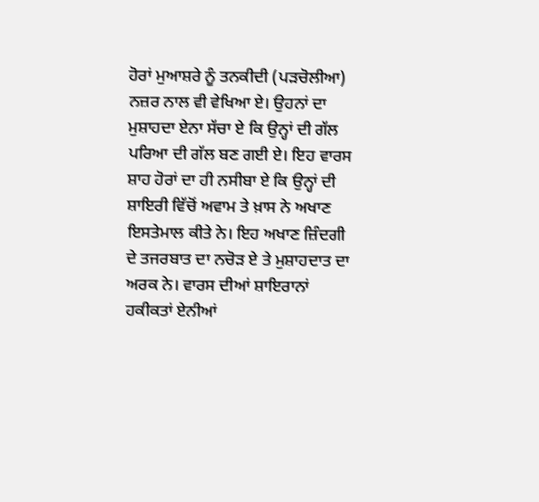ਹੋਰਾਂ ਮੁਆਸ਼ਰੇ ਨੂੰ ਤਨਕੀਦੀ (ਪੜਚੋਲੀਆ) ਨਜ਼ਰ ਨਾਲ ਵੀ ਵੇਖਿਆ ਏ। ਉਹਨਾਂ ਦਾ ਮੁਸ਼ਾਹਦਾ ਏਨਾ ਸੱਚਾ ਏ ਕਿ ਉਨ੍ਹਾਂ ਦੀ ਗੱਲ ਪਰਿਆ ਦੀ ਗੱਲ ਬਣ ਗਈ ਏ। ਇਹ ਵਾਰਸ ਸ਼ਾਹ ਹੋਰਾਂ ਦਾ ਹੀ ਨਸੀਬਾ ਏ ਕਿ ਉਨ੍ਹਾਂ ਦੀ ਸ਼ਾਇਰੀ ਵਿੱਚੋਂ ਅਵਾਮ ਤੇ ਖ਼ਾਸ ਨੇ ਅਖਾਣ ਇਸਤੇਮਾਲ ਕੀਤੇ ਨੇ। ਇਹ ਅਖਾਣ ਜ਼ਿੰਦਗੀ ਦੇ ਤਜਰਬਾਤ ਦਾ ਨਚੋੜ ਏ ਤੇ ਮੁਸ਼ਾਹਦਾਤ ਦਾ ਅਰਕ ਨੇ। ਵਾਰਸ ਦੀਆਂ ਸ਼ਾਇਰਾਨਾਂ ਹਕੀਕਤਾਂ ਏਨੀਆਂ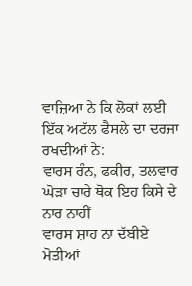ਵਾਜ਼ਿਆ ਨੇ ਕਿ ਲੋਕਾਂ ਲਈ ਇੱਕ ਅਟੱਲ ਫੈਸਲੇ ਦਾ ਦਰਜਾ ਰਖਦੀਆਂ ਨੇ:
ਵਾਰਸ ਰੰਨ, ਫਕੀਰ, ਤਲਵਾਰ ਘੋੜਾ ਚਾਰੇ ਥੋਕ ਇਹ ਕਿਸੇ ਦੇ ਨਾਰ ਨਾਹੀਂ
ਵਾਰਸ ਸ਼ਾਹ ਨਾ ਦੱਬੀਏ ਮੋਤੀਆਂ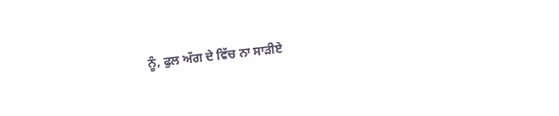ਨੂੰ, ਫੁਲ ਅੱਗ ਦੇ ਵਿੱਚ ਨਾ ਸਾੜੀਏ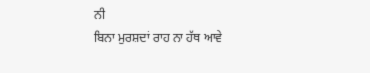ਨੀ
ਬਿਨਾ ਮੁਰਸ਼ਦਾਂ ਰਾਹ ਨਾ ਹੱਥ ਆਵੇ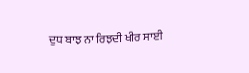ਦੁਧ ਬਾਝ ਨਾ ਰਿਝਦੀ ਖੀਰ ਸਾਈ